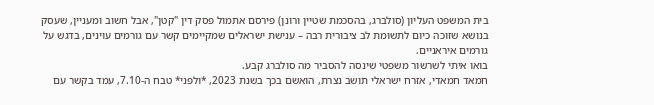בית המשפט העליון (סולברג, בהסכמת שטיין ורונן) פירסם אתמול פסק דין "קטן", אבל חשוב ומעניין, שעסק בנושא שזוכה כיום לתשומת לב ציבורית רבה – ענישת ישראלים שמקיימים קשר עם גורמים עוינים, בדגש על גורמים איראניים.
בואו איתי לשרשור משפטי שינסה להסביר מה סולברג קבע.
חמאד חמאדי, אזרח ישראלי תושב נצרת, הואשם בכך בשנת 2023, *ולפני* טבח ה-7.10, עמד בקשר עם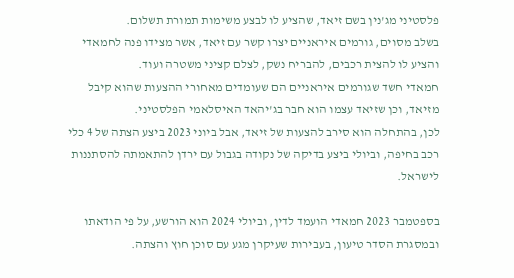פלסטיני מג'נין בשם זיאד, שהציע לו לבצע משימות תמורת תשלום.
בשלב מסוים, גורמים איראניים יצרו קשר עם זיאד, אשר מצידו פנה לחמאדי והציע לו להצית רכבים, להבריח נשק, לצלם קציני משטרה ועוד.
חמאדי חשד שגורמים איראניים הם שעומדים מאחורי ההצעות שהוא קיבל מזיאד, וכן שזיאד עצמו הוא חבר בג'יהאד האיסלאמי הפלסטיני.
לכן, בהתחלה הוא סירב להצעות של זיאד, אבל ביוני 2023 ביצע הצתה של 4 כלי רכב בחיפה, וביולי ביצע בדיקה של נקודה בגבול עם ירדן להתאמתה להסתננות לישראל.

בספטמבר 2023 חמאדי הועמד לדין, וביולי 2024 הוא הורשע, על פי הודאתו ובמסגרת הסדר טיעון, בעבירות שעיקרן מגע עם סוכן חוץ והצתה.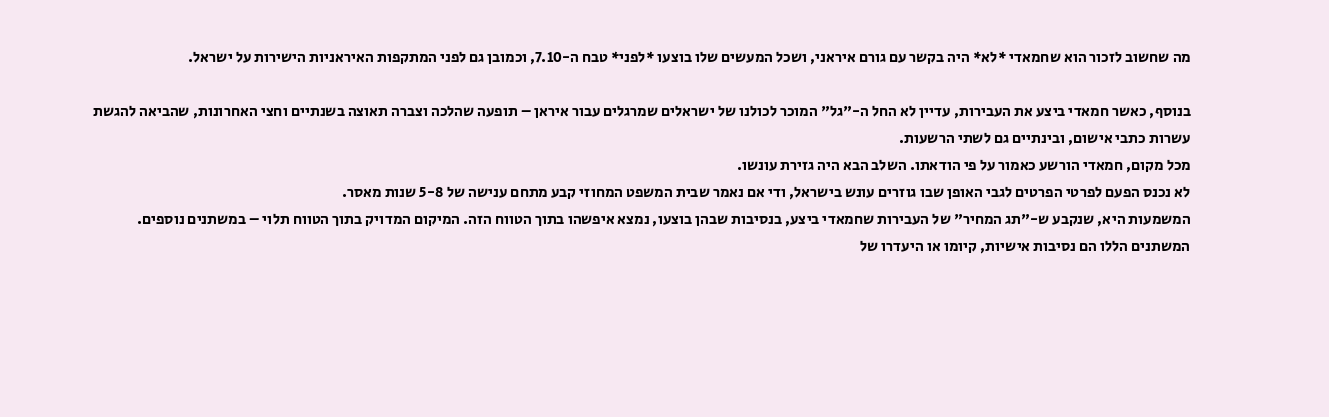מה שחשוב לזכור הוא שחמאדי *לא* היה בקשר עם גורם איראני, ושכל המעשים שלו בוצעו *לפני* טבח ה-7.10, וכמובן גם לפני המתקפות האיראניות הישירות על ישראל.

בנוסף, כאשר חמאדי ביצע את העבירות, עדיין לא החל ה-"גל" המוכר לכולנו של ישראלים שמרגלים עבור איראן – תופעה שהלכה וצברה תאוצה בשנתיים וחצי האחרונות, שהביאה להגשת עשרות כתבי אישום, ובינתיים גם לשתי הרשעות.
מכל מקום, חמאדי הורשע כאמור על פי הודאתו. השלב הבא היה גזירת עונשו.
לא נכנס הפעם לפרטי הפרטים לגבי האופן שבו גוזרים עונש בישראל, ודי אם נאמר שבית המשפט המחוזי קבע מתחם ענישה של 5-8 שנות מאסר.
המשמעות היא, שנקבע ש-"תג המחיר" של העבירות שחמאדי ביצע, בנסיבות שבהן בוצעו, נמצא איפשהו בתוך הטווח הזה. המיקום המדויק בתוך הטווח תלוי – במשתנים נוספים.
המשתנים הללו הם נסיבות אישיות, קיומו או היעדרו של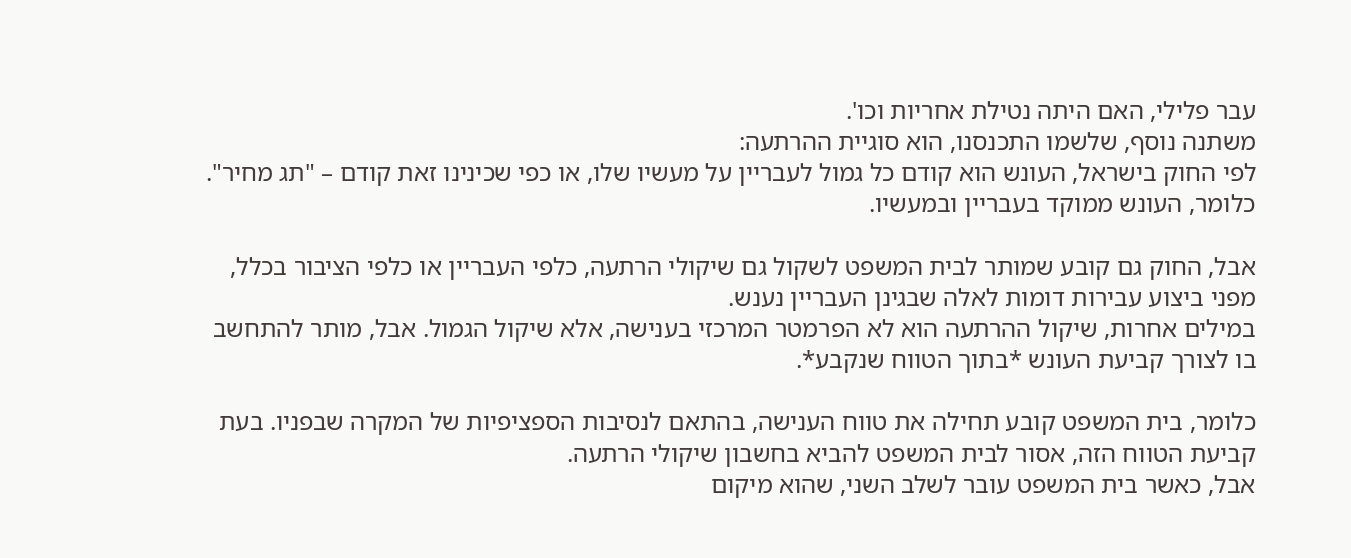עבר פלילי, האם היתה נטילת אחריות וכו'.
משתנה נוסף, שלשמו התכנסנו, הוא סוגיית ההרתעה:
לפי החוק בישראל, העונש הוא קודם כל גמול לעבריין על מעשיו שלו, או כפי שכינינו זאת קודם – "תג מחיר". כלומר, העונש ממוקד בעבריין ובמעשיו.

אבל, החוק גם קובע שמותר לבית המשפט לשקול גם שיקולי הרתעה, כלפי העבריין או כלפי הציבור בכלל, מפני ביצוע עבירות דומות לאלה שבגינן העבריין נענש.
במילים אחרות, שיקול ההרתעה הוא לא הפרמטר המרכזי בענישה, אלא שיקול הגמול. אבל, מותר להתחשב בו לצורך קביעת העונש *בתוך הטווח שנקבע*.

כלומר, בית המשפט קובע תחילה את טווח הענישה, בהתאם לנסיבות הספציפיות של המקרה שבפניו. בעת קביעת הטווח הזה, אסור לבית המשפט להביא בחשבון שיקולי הרתעה.
אבל, כאשר בית המשפט עובר לשלב השני, שהוא מיקום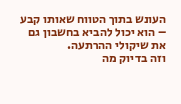העונש בתוך הטווח שאותו קבע – הוא יכול להביא בחשבון גם את שיקולי ההרתעה.
וזה בדיוק מה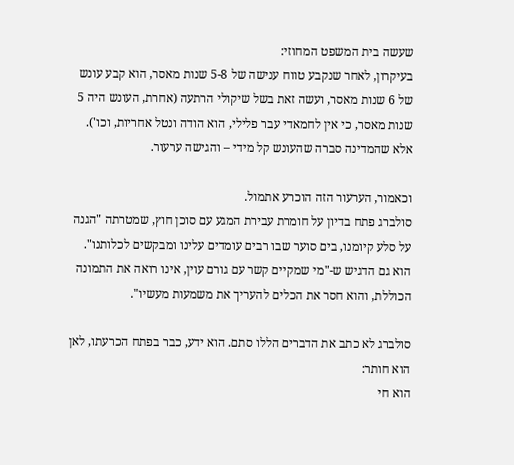שעשה בית המשפט המחוזי:
בעיקרון, לאחר שנקבע טווח ענישה של 5-8 שנות מאסר, הוא קבע עונש של 6 שנות מאסר, ועשה זאת בשל שיקולי הרתעה (אחרת, העונש היה 5 שנות מאסר, כי אין לחמאדי עבר פלילי, הוא הודה ונטל אחריות, וכו').
אלא שהמדינה סברה שהעונש קל מידי – והגישה ערעור.

וכאמור, הערעור הזה הוכרע אתמול.
סולברג פתח בדיון על חומרת עבירת המגע עם סוכן חוץ, שמטרתה "הגנה על סלע קיומנו, בים סוער שבו רבים עומדים עלינו ומבקשים לכלותנו".
הוא גם הדגיש ש-"מי שמקיים קשר עם גורם עוין, אינו רואה את התמונה הכוללת, והוא חסר את הכלים להעריך את משמעות מעשיו".

סולברג לא כתב את הדברים הללו סתם. הוא ידע, כבר בפתח הכרעתו, לאן הוא חותר:
הוא חי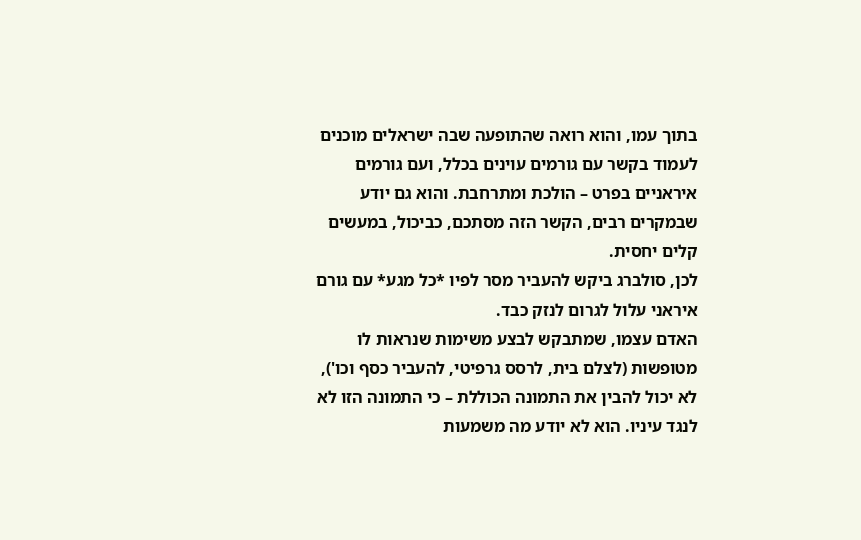בתוך עמו, והוא רואה שהתופעה שבה ישראלים מוכנים לעמוד בקשר עם גורמים עוינים בכלל, ועם גורמים איראניים בפרט – הולכת ומתרחבת. והוא גם יודע שבמקרים רבים, הקשר הזה מסתכם, כביכול, במעשים קלים יחסית.
לכן, סולברג ביקש להעביר מסר לפיו *כל מגע* עם גורם איראני עלול לגרום לנזק כבד.
האדם עצמו, שמתבקש לבצע משימות שנראות לו מטופשות (לצלם בית, לרסס גרפיטי, להעביר כסף וכו'), לא יכול להבין את התמונה הכוללת – כי התמונה הזו לא לנגד עיניו. הוא לא יודע מה משמעות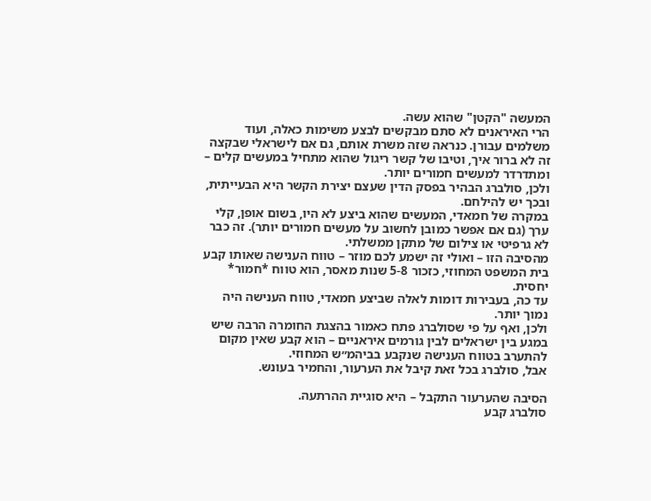המעשה "הקטן" שהוא עשה.
הרי האיראנים לא סתם מבקשים לבצע משימות כאלה, ועוד משלמים עבורן. כנראה שזה משרת אותם, גם אם לישראלי שבקצה זה לא ברור איך, וטיבו של קשר ריגול שהוא מתחיל במעשים קלים – ומתדרדר למעשים חמורים יותר.
ולכן, סולברג הבהיר בפסק הדין שעצם יצירת הקשר היא הבעייתית, ובכך יש להילחם.
במקרה של חמאדי, המעשים שהוא ביצע לא היו, בשום אופן, קלי ערך (גם אם אפשר כמובן לחשוב על מעשים חמורים יותר). זה כבר לא גרפיטי או צילום של מתקן ממשלתי.
מהסיבה הזו – ואולי זה ישמע לכם מוזר – טווח הענישה שאותו קבע בית המשפט המחוזי, כזכור 5-8 שנות מאסר, הוא טווח *חמור* יחסית.
עד כה, בעבירות דומות לאלה שביצע חמאדי, טווח הענישה היה נמוך יותר.
ולכן, ואף על פי שסולברג פתח כאמור בהצגת החומרה הרבה שיש במגע בין ישראלים לבין גורמים איראניים – הוא קבע שאין מקום להתערב בטווח הענישה שנקבע בביהמ״ש המחוזי.
אבל, סולברג בכל זאת קיבל את הערעור, והחמיר בעונש.

הסיבה שהערעור התקבל – היא סוגיית ההרתעה.
סולברג קבע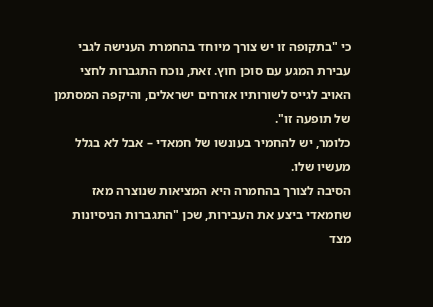כי "בתקופה זו יש צורך מיוחד בהחמרת הענישה לגבי עבירת המגע עם סוכן חוץ. זאת, נוכח התגברות לחצי האויב לגייס לשורותיו אזרחים ישראלים, והיקפה המסתמן של תופעה זו".
כלומר, יש להחמיר בעונשו של חמאדי – אבל לא בגלל מעשיו שלו.
הסיבה לצורך בהחמרה היא המציאות שנוצרה מאז שחמאדי ביצע את העבירות, שכן "התגברות הניסיונות מצד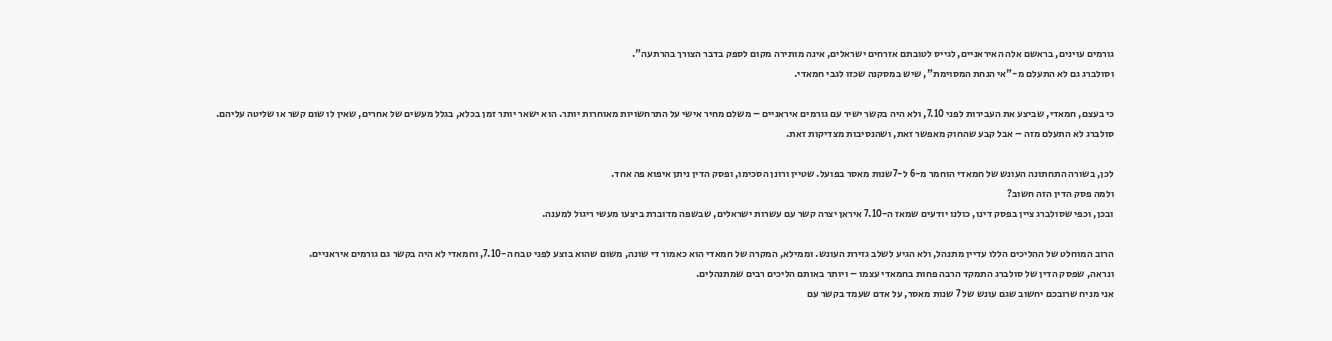גורמים עוינים, בראשם אלה האיראניים, לגייס לטובתם אזרחים ישראלים, אינה מותירה מקום לספק בדבר הצורך בהרתעה".
וסולברג גם לא התעלם מ-"אי הנחת המסוימת", שיש במסקנה שכזו לגבי חמאדי.

כי בעצם, חמאדי, שביצע את העבירות לפני 7.10, ולא היה בקשר ישיר עם גורמים איראניים – משלם מחיר אישי על התרחשויות מאוחרות יותר. הוא ישאר יותר זמן בכלא, בגלל מעשים של אחרים, שאין לו שום קשר או שליטה עליהם.
סולברג לא התעלם מזה – אבל קבע שהחוק מאפשר זאת, ושהנסיבות מצדיקות זאת.

לכן, בשורה התחתונה העונש של חמאדי הוחמר מ-6 ל-7שנות מאסר בפועל. שטיין ורונן הסכימו, ופסק הדין ניתן איפוא פה אחד.
ולמה פסק הדין הזה חשוב?
ובכן, וכפי שסולברג ציין בפסק דינו, כולנו יודעים שמאז ה-7.10 איראן יצרה קשר עם עשרות ישראלים, שבשפה מדוברת ביצעו מעשי ריגול למענה.

הרוב המוחלט של ההליכים הללו עדיין מתנהל, ולא הגיע לשלב גזירת העונש. וממילא, המקרה של חמאדי הוא כאמור די שונה, משום שהוא בוצע לפני טבח ה-7.10, וחמאדי לא היה בקשר גם גורמים איראניים.
ונראה, שפסק הדין של סולברג התמקד הרבה פחות בחמאדי עצמו – ויותר באותם הליכים רבים שמתנהלים.
אני מניח שרובכם יחשוב שגם עונש של 7 שנות מאסר, על אדם שעמד בקשר עם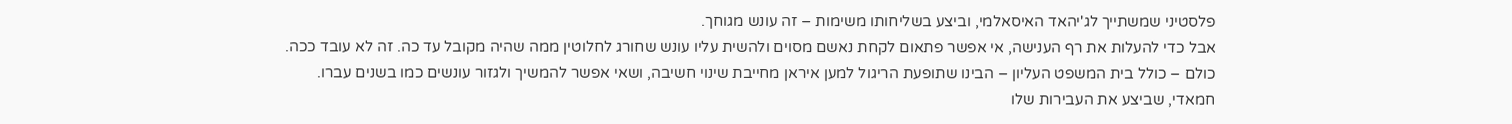פלסטיני שמשתייך לג'יהאד האיסאלמי, וביצע בשליחותו משימות – זה עונש מגוחך.
אבל כדי להעלות את רף הענישה, אי אפשר פתאום לקחת נאשם מסוים ולהשית עליו עונש שחורג לחלוטין ממה שהיה מקובל עד כה. זה לא עובד ככה.
כולם – כולל בית המשפט העליון – הבינו שתופעת הריגול למען איראן מחייבת שינוי חשיבה, ושאי אפשר להמשיך ולגזור עונשים כמו בשנים עברו.
חמאדי, שביצע את העבירות שלו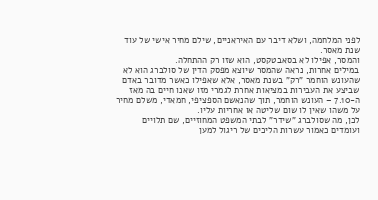לפני המלחמה, ושלא דיבר עם האיראניים, שילם מחיר אישי של עוד שנת מאסר.
והמסר, אפילו לא בסאבטקסט, הוא שזו רק ההתחלה.
במילים אחרות, נראה שהמסר שיוצא מפסק הדין של סולברג הוא לא שהעונש הוחמר "רק" בשנת מאסר, אלא שאפילו כאשר מדובר באדם שביצע את העבירות במציאות אחרת לגמרי מזו שאנו חיים בה מאז ה-7.10 – העונש הוחמר, תוך שהנאשם הספציפי, חמאדי, משלם מחיר על משהו שאין לו שום שליטה או אחריות עליו.
לכן, מה שסולברג "שידר" לבתי המשפט המחוזיים, שם תלויים ועומדים כאמור עשרות הליכים של ריגול למען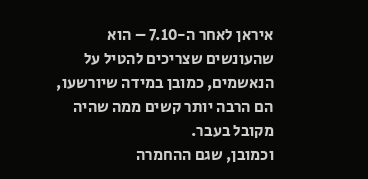איראן לאחר ה-7.10 – הוא שהעונשים שצריכים להטיל על הנאשמים, כמובן במידה שיורשעו, הם הרבה יותר קשים ממה שהיה מקובל בעבר.
וכמובן, שגם ההחמרה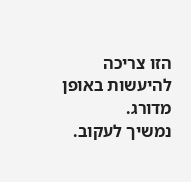הזו צריכה להיעשות באופן מדורג.
נמשיך לעקוב.